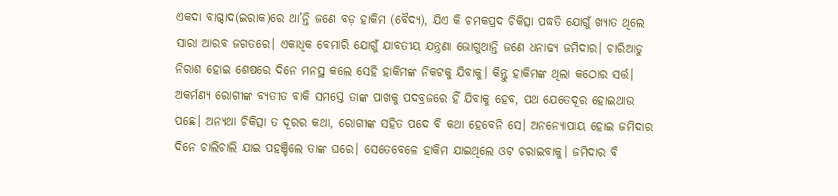ଏକଦା ବାଗ୍ଦାଦ(ଇରାକ)ରେ ଥା’ନ୍ତି ଜଣେ ବଡ଼ ହାକିମ (ବୈଦ୍ୟ), ଯିଏ କି ଚମକପ୍ରଦ ଚିକିତ୍ସା ପଦ୍ଧତି ଯୋଗୁଁ ଖ୍ୟାତ ଥିଲେ ସାରା ଆରବ ଜଗତରେ। ଏକାଧିକ ବେମାରି ଯୋଗୁଁ ଯାବତୀୟ ଯନ୍ତ୍ରଣା ଭୋଗୁଥାନ୍ତି ଜଣେ ଧନାଢ୍ୟ ଜମିଦାର। ଚାରିଆଡୁ ନିରାଶ ହୋଇ ଶେଷରେ ଦିନେ ମନସ୍ଥ କଲେ ସେହି ହାକିମଙ୍କ ନିକଟକୁ ଯିବାକୁ। କିନ୍ତୁ ହାକିମଙ୍କ ଥିଲା କଠୋର ସର୍ତ୍ତ। ଅକର୍ମଣ୍ୟ ରୋଗୀଙ୍କ ବ୍ୟତୀତ ବାକି ସମସ୍ତେ ତାଙ୍କ ପାଖକୁ ପଦବ୍ରଜରେ ହିଁ ଯିବାକୁ ହେବ, ପଥ ଯେତେଦୂର ହୋଇଥାଉ ପଛେ। ଅନ୍ୟଥା ଚିକିତ୍ସା ତ ଦୂରର କଥା, ରୋଗୀଙ୍କ ସହିତ ପଦେ ବି କଥା ହେବେନି ସେ। ଅନନ୍ୟୋପାୟ ହୋଇ ଜମିଦାର ଦିନେ ଚାଲିଚାଲି ଯାଇ ପହଞ୍ଚିଲେ ତାଙ୍କ ଘରେ। ସେତେବେଳେ ହାକିମ ଯାଇଥିଲେ ଓଟ ଚରାଇବାକୁ। ଜମିଦାର ବି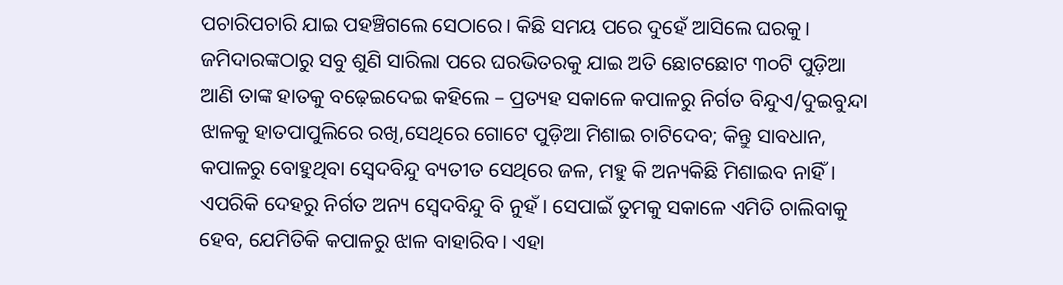ପଚାରିପଚାରି ଯାଇ ପହଞ୍ଚିଗଲେ ସେଠାରେ। କିଛି ସମୟ ପରେ ଦୁହେଁ ଆସିଲେ ଘରକୁ। ଜମିଦାରଙ୍କଠାରୁ ସବୁ ଶୁଣି ସାରିଲା ପରେ ଘରଭିତରକୁ ଯାଇ ଅତି ଛୋଟଛୋଟ ୩୦ଟି ପୁଡ଼ିଆ ଆଣି ତାଙ୍କ ହାତକୁ ବଢ଼େଇଦେଇ କହିଲେ – ପ୍ରତ୍ୟହ ସକାଳେ କପାଳରୁ ନିର୍ଗତ ବିନ୍ଦୁଏ/ଦୁଇବୁନ୍ଦା ଝାଳକୁ ହାତପାପୁଲିରେ ରଖି,ସେଥିରେ ଗୋଟେ ପୁଡ଼ିଆ ମିଶାଇ ଚାଟିଦେବ; କିନ୍ତୁ ସାବଧାନ, କପାଳରୁ ବୋହୁଥିବା ସ୍ବେଦବିନ୍ଦୁ ବ୍ୟତୀତ ସେଥିରେ ଜଳ, ମହୁ କି ଅନ୍ୟକିଛି ମିଶାଇବ ନାହିଁ। ଏପରିକି ଦେହରୁ ନିର୍ଗତ ଅନ୍ୟ ସ୍ବେଦବିନ୍ଦୁ ବି ନୁହଁ। ସେପାଇଁ ତୁମକୁ ସକାଳେ ଏମିତି ଚାଲିବାକୁ ହେବ, ଯେମିତିକି କପାଳରୁ ଝାଳ ବାହାରିବ। ଏହା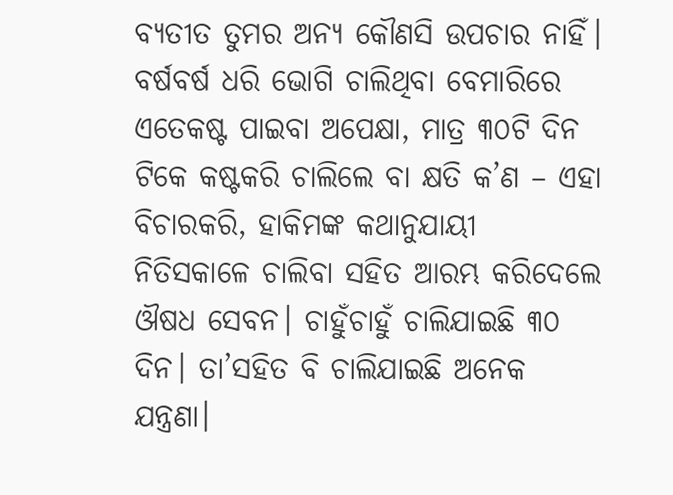ବ୍ୟତୀତ ତୁମର ଅନ୍ୟ କୌଣସି ଉପଚାର ନାହିଁ।
ବର୍ଷବର୍ଷ ଧରି ଭୋଗି ଚାଲିଥିବା ବେମାରିରେ ଏତେକଷ୍ଟ ପାଇବା ଅପେକ୍ଷା, ମାତ୍ର ୩୦ଟି ଦିନ ଟିକେ କଷ୍ଟକରି ଚାଲିଲେ ବା କ୍ଷତି କ’ଣ – ଏହା ବିଚାରକରି, ହାକିମଙ୍କ କଥାନୁଯାୟୀ ନିତିସକାଳେ ଚାଲିବା ସହିତ ଆରମ୍ଭ କରିଦେଲେ ଔଷଧ ସେବନ। ଚାହୁଁଚାହୁଁ ଚାଲିଯାଇଛି ୩୦ ଦିନ। ତା’ସହିତ ବି ଚାଲିଯାଇଛି ଅନେକ ଯନ୍ତ୍ରଣା।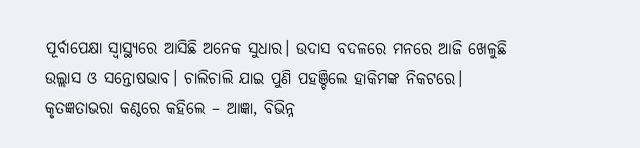ପୂର୍ବାପେକ୍ଷା ସ୍ବାସ୍ଥ୍ୟରେ ଆସିଛି ଅନେକ ସୁଧାର। ଉଦାସ ବଦଳରେ ମନରେ ଆଜି ଖେଳୁଛି ଉଲ୍ଲାସ ଓ ସନ୍ତୋଷଭାବ। ଚାଲିଚାଲି ଯାଇ ପୁଣି ପହଞ୍ଚିଲେ ହାକିମଙ୍କ ନିକଟରେ। କୃତଜ୍ଞତାଭରା କଣ୍ଠରେ କହିଲେ – ଆଜ୍ଞା, ବିଭିନ୍ନ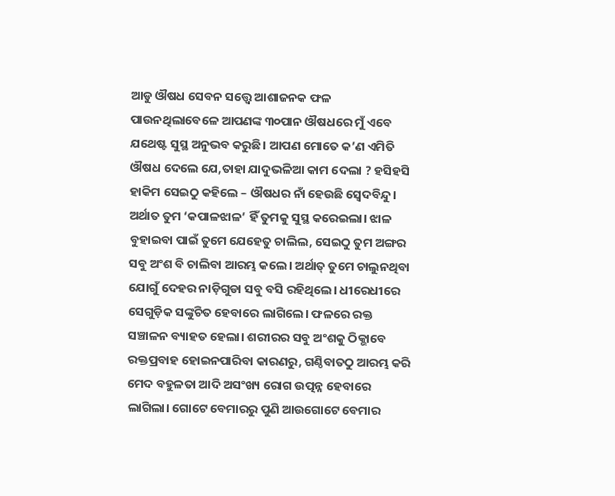ଆଡୁ ଔଷଧ ସେବନ ସତ୍ତ୍ୱେ ଆଶାଜନକ ଫଳ ପାଉନଥିଲାବେଳେ ଆପଣଙ୍କ ୩୦ପାନ ଔଷଧରେ ମୁଁ ଏବେ ଯଥେଷ୍ଟ ସୁସ୍ଥ ଅନୁଭବ କରୁଛି। ଆପଣ ମୋତେ କ’ଣ ଏମିତି ଔଷଧ ଦେଲେ ଯେ,ତାହା ଯାଦୁଭଳିଆ କାମ ଦେଲା ? ହସିହସି ହାକିମ ସେଇଠୁ କହିଲେ – ଔଷଧର ନାଁ ହେଉଛି ସ୍ବେଦବିନ୍ଦୁ। ଅର୍ଥାତ ତୁମ ‘କପାଳଝାଳ’ ହିଁ ତୁମକୁ ସୁସ୍ଥ କରେଇଲା। ଝାଳ ବୁହାଇବା ପାଇଁ ତୁମେ ଯେହେତୁ ଚାଲିଲ, ସେଇଠୁ ତୁମ ଅଙ୍ଗର ସବୁ ଅଂଶ ବି ଚାଲିବା ଆରମ୍ଭ କଲେ। ଅର୍ଥାତ୍ ତୁମେ ଚାଲୁନଥିବା ଯୋଗୁଁ ଦେହର ନାଡ଼ିଗୁଡା ସବୁ ବସି ରହିଥିଲେ। ଧୀରେଧୀରେ ସେଗୁଡ଼ିକ ସଙ୍କୁଚିତ ହେବାରେ ଲାଗିଲେ। ଫଳରେ ରକ୍ତ ସଞ୍ଚାଳନ ବ୍ୟାହତ ହେଲା। ଶରୀରର ସବୁ ଅଂଶକୁ ଠିକ୍ଭାବେ ରକ୍ତପ୍ରବାହ ହୋଇନପାରିବା କାରଣରୁ, ଗଣ୍ଠିବାତଠୁ ଆରମ୍ଭ କରି ମେଦ ବହୁଳତା ଆଦି ଅସଂଖ୍ୟ ରୋଗ ଉତ୍ପନ୍ନ ହେବାରେ ଲାଗିଲା। ଗୋଟେ ବେମାରରୁ ପୁଣି ଆଉଗୋଟେ ବେମାର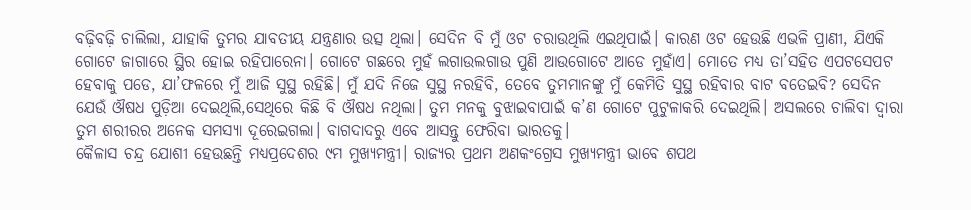ବଢ଼ିବଢ଼ି ଚାଲିଲା, ଯାହାକି ତୁମର ଯାବତୀୟ ଯନ୍ତ୍ରଣାର ଉତ୍ସ ଥିଲା। ସେଦିନ ବି ମୁଁ ଓଟ ଚରାଉଥିଲି ଏଇଥିପାଇଁ। କାରଣ ଓଟ ହେଉଛି ଏଭଳି ପ୍ରାଣୀ, ଯିଏକି ଗୋଟେ ଜାଗାରେ ସ୍ଥିର ହୋଇ ରହିପାରେନା। ଗୋଟେ ଗଛରେ ମୁହଁ ଲଗାଉଲଗାଉ ପୁଣି ଆଉଗୋଟେ ଆଡେ ମୁହାଁଏ। ମୋତେ ମଧ୍ୟ ତା’ସହିତ ଏପଟସେପଟ ହେବାକୁ ପଡେ, ଯା’ଫଳରେ ମୁଁ ଆଜି ସୁସ୍ଥ ରହିଛି। ମୁଁ ଯଦି ନିଜେ ସୁସ୍ଥ ନରହିବି, ତେବେ ତୁମମାନଙ୍କୁ ମୁଁ କେମିତି ସୁସ୍ଥ ରହିବାର ବାଟ ବତେଇବି? ସେଦିନ ଯେଉଁ ଔଷଧ ପୁଡ଼ିଆ ଦେଇଥିଲି,ସେଥିରେ କିଛି ବି ଔଷଧ ନଥିଲା। ତୁମ ମନକୁ ବୁଝାଇବାପାଇଁ କ’ଣ ଗୋଟେ ପୁଟୁଳାକରି ଦେଇଥିଲି। ଅସଲରେ ଚାଲିବା ଦ୍ୱାରା ତୁମ ଶରୀରର ଅନେକ ସମସ୍ୟା ଦୂରେଇଗଲା। ବାଗଦାଦରୁ ଏବେ ଆସନ୍ତୁ ଫେରିବା ଭାରତକୁ।
କୈଳାସ ଚନ୍ଦ୍ର ଯୋଶୀ ହେଉଛନ୍ତି ମଧ୍ୟପ୍ରଦେଶର ୯ମ ମୁଖ୍ୟମନ୍ତ୍ରୀ। ରାଜ୍ୟର ପ୍ରଥମ ଅଣକଂଗ୍ରେସ ମୁଖ୍ୟମନ୍ତ୍ରୀ ଭାବେ ଶପଥ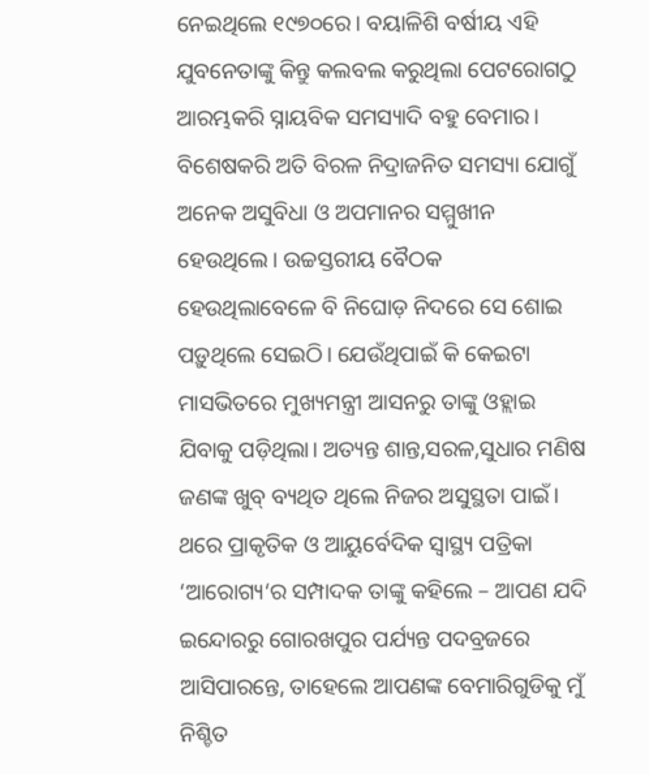ନେଇଥିଲେ ୧୯୭୦ରେ। ବୟାଳିଶି ବର୍ଷୀୟ ଏହି ଯୁବନେତାଙ୍କୁ କିନ୍ତୁ କଲବଲ କରୁଥିଲା ପେଟରୋଗଠୁ ଆରମ୍ଭକରି ସ୍ନାୟବିକ ସମସ୍ୟାଦି ବହୁ ବେମାର। ବିଶେଷକରି ଅତି ବିରଳ ନିଦ୍ରାଜନିତ ସମସ୍ୟା ଯୋଗୁଁ ଅନେକ ଅସୁବିଧା ଓ ଅପମାନର ସମ୍ମୁଖୀନ ହେଉଥିଲେ। ଉଚ୍ଚସ୍ତରୀୟ ବୈଠକ ହେଉଥିଲାବେଳେ ବି ନିଘୋଡ଼ ନିଦରେ ସେ ଶୋଇ ପଡ଼ୁଥିଲେ ସେଇଠି। ଯେଉଁଥିପାଇଁ କି କେଇଟା ମାସଭିତରେ ମୁଖ୍ୟମନ୍ତ୍ରୀ ଆସନରୁ ତାଙ୍କୁ ଓହ୍ଲାଇ ଯିବାକୁ ପଡ଼ିଥିଲା। ଅତ୍ୟନ୍ତ ଶାନ୍ତ,ସରଳ,ସୁଧାର ମଣିଷ ଜଣଙ୍କ ଖୁବ୍ ବ୍ୟଥିତ ଥିଲେ ନିଜର ଅସୁସ୍ଥତା ପାଇଁ। ଥରେ ପ୍ରାକୃତିକ ଓ ଆୟୁର୍ବେଦିକ ସ୍ୱାସ୍ଥ୍ୟ ପତ୍ରିକା ‘ଆରୋଗ୍ୟ‘ର ସମ୍ପାଦକ ତାଙ୍କୁ କହିଲେ – ଆପଣ ଯଦି ଇନ୍ଦୋରରୁ ଗୋରଖପୁର ପର୍ଯ୍ୟନ୍ତ ପଦବ୍ରଜରେ ଆସିପାରନ୍ତେ, ତାହେଲେ ଆପଣଙ୍କ ବେମାରିଗୁଡିକୁ ମୁଁ ନିଶ୍ଚିତ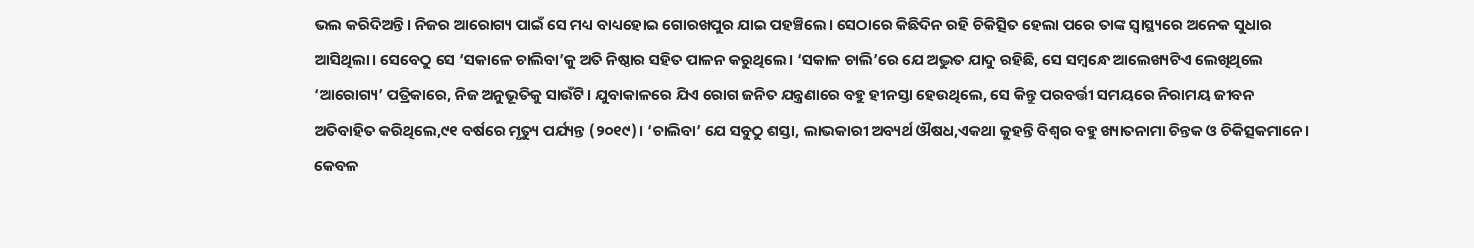ଭଲ କରିଦିଅନ୍ତି। ନିଜର ଆରୋଗ୍ୟ ପାଇଁ ସେ ମଧ୍ୟ ବାଧ୍ୟହୋଇ ଗୋରଖପୁର ଯାଇ ପହଞ୍ଚିଲେ। ସେଠାରେ କିଛିଦିନ ରହି ଚିକିତ୍ସିତ ହେଲା ପରେ ତାଙ୍କ ସ୍ବାସ୍ଥ୍ୟରେ ଅନେକ ସୁଧାର ଆସିଥିଲା। ସେବେଠୁ ସେ ‘ସକାଳେ ଚାଲିବା’କୁ ଅତି ନିଷ୍ଠାର ସହିତ ପାଳନ କରୁଥିଲେ। ‘ସକାଳ ଚାଲି’ରେ ଯେ ଅଦ୍ଭୁତ ଯାଦୁ ରହିଛି, ସେ ସମ୍ବନ୍ଧେ ଆଲେଖ୍ୟଟିଏ ଲେଖିଥିଲେ ‘ଆରୋଗ୍ୟ’ ପତ୍ରିକାରେ, ନିଜ ଅନୁଭୂତିକୁ ସାଉଁଟି। ଯୁବାକାଳରେ ଯିଏ ରୋଗ ଜନିତ ଯନ୍ତ୍ରଣାରେ ବହୁ ହୀନସ୍ତା ହେଉଥିଲେ, ସେ କିନ୍ତୁ ପରବର୍ତ୍ତୀ ସମୟରେ ନିରାମୟ ଜୀବନ ଅତିବାହିତ କରିଥିଲେ,୯୧ ବର୍ଷରେ ମୃତ୍ୟୁ ପର୍ଯ୍ୟନ୍ତ (୨୦୧୯)। ‘ଚାଲିବା’ ଯେ ସବୁଠୁ ଶସ୍ତା, ଲାଭକାରୀ ଅବ୍ୟର୍ଥ ଔଷଧ,ଏକଥା କୁହନ୍ତି ବିଶ୍ୱର ବହୁ ଖ୍ୟାତନାମା ଚିନ୍ତକ ଓ ଚିକିତ୍ସକମାନେ। କେବଳ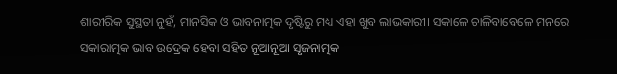ଶାରୀରିକ ସୁସ୍ଥତା ନୁହଁ, ମାନସିକ ଓ ଭାବନାତ୍ମକ ଦୃଷ୍ଟିରୁ ମଧ୍ୟ ଏହା ଖୁବ ଲାଭକାରୀ। ସକାଳେ ଚାଳିବାବେଳେ ମନରେ ସକାରାତ୍ମକ ଭାବ ଉଦ୍ରେକ ହେବା ସହିତ ନୂଆନୂଆ ସୃଜନାତ୍ମକ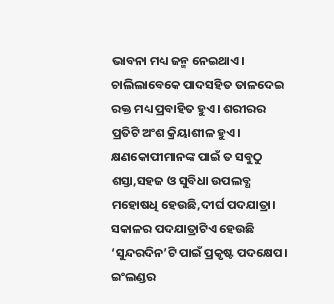ଭାବନା ମଧ୍ୟ ଜନ୍ମ ନେଇଥାଏ। ଚାଲିଲାବେକେ ପାଦସହିତ ତାଳଦେଇ ରକ୍ତ ମଧ୍ୟ ପ୍ରବାହିତ ହୁଏ। ଶରୀରର ପ୍ରତିଟି ଅଂଶ କ୍ରିୟାଶୀଳ ହୁଏ। କ୍ଷଣକୋପୀମାନଙ୍କ ପାଇଁ ତ ସବୁଠୁ ଶସ୍ତା,ସହଜ ଓ ସୁବିଧା ଉପଲବ୍ଧ ମହୋଷଧି ହେଉଛି,ଦୀର୍ଘ ପଦଯାତ୍ରା। ସକାଳର ପଦଯାତ୍ରାଟିଏ ହେଉଛି ‘ସୁନ୍ଦରଦିନ’ଟି ପାଇଁ ପ୍ରକୃଷ୍ଟ ପଦକ୍ଷେପ।
ଇଂଲଣ୍ଡର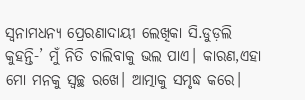ସ୍ବନାମଧନ୍ୟ ପ୍ରେରଣାଦାୟୀ ଲେଖିକା ସି.ଡୁଡ଼ଲି କୁହନ୍ତି-’ ମୁଁ ନିତି ଚାଲିବାକୁ ଭଲ ପାଏ। କାରଣ,ଏହା ମୋ ମନକୁ ସ୍ବଚ୍ଛ ରଖେ। ଆତ୍ମାକୁ ସମୃଦ୍ଧ କରେ।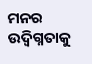ମନର ଉଦ୍ବିଗ୍ନତାକୁ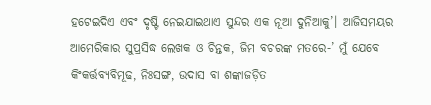ହଟେଇଦିଏ ଏବଂ ଦୃଷ୍ଟି ନେଇଯାଇଥାଏ ସୁନ୍ଦର ଏକ ନୂଆ ଦୁନିଆକୁ’। ଆଜିସମୟର ଆମେରିକାର ସୁପ୍ରସିଦ୍ଧ ଲେଖକ ଓ ଚିନ୍ତକ, ଜିମ ବଚରଙ୍କ ମତରେ-’ ମୁଁ ଯେବେ କିଂକର୍ତ୍ତବ୍ୟବିମୂଢ, ନିଃସଙ୍ଗ, ଉଦାସ ବା ଶଙ୍କାଜଡ଼ିତ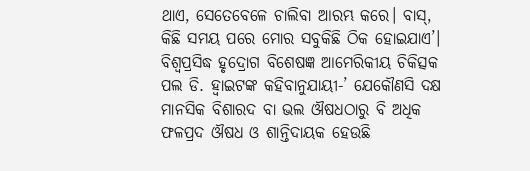ଥାଏ, ସେତେବେଳେ ଚାଲିବା ଆରମ୍ଭ କରେ। ବାସ୍, କିଛି ସମୟ ପରେ ମୋର ସବୁକିଛି ଠିକ ହୋଇଯାଏ’। ବିଶ୍ୱପ୍ରସିଦ୍ଧ ହୃଦ୍ରୋଗ ବିଶେଷଜ୍ଞ ଆମେରିକୀୟ ଚିକିତ୍ସକ ପଲ ଡି. ହ୍ବାଇଟଙ୍କ କହିବାନୁଯାୟୀ-’ ଯେକୌଣସି ଦକ୍ଷ ମାନସିକ ବିଶାରଦ ବା ଭଲ ଔଷଧଠାରୁ ବି ଅଧିକ ଫଳପ୍ରଦ ଔଷଧ ଓ ଶାନ୍ତିଦାୟକ ହେଉଛି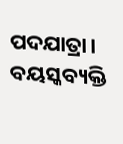ପଦଯାତ୍ରା। ବୟସ୍କବ୍ୟକ୍ତି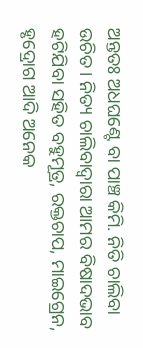ଅନ୍ତତଃ ଅଧଘଣ୍ଟେ ବା ପାଞ୍ଚ କିମି. ନିତି ଚାଲିବା ଉଚିତ। ନିତ୍ୟ ଚାଲିବାଦ୍ୱାରା ଆମର ବିଷାଦଭାବ ହଟିଯିବା ସହିତ ବହୁମୂତ୍ର, ରକ୍ତଚାପ, ମାଇଗ୍ରେନ, ହୃଦ୍ରୋଗ ଆଦି ଅନେକ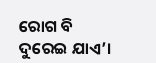ରୋଗ ବି ଦୁରେଇ ଯାଏ’।